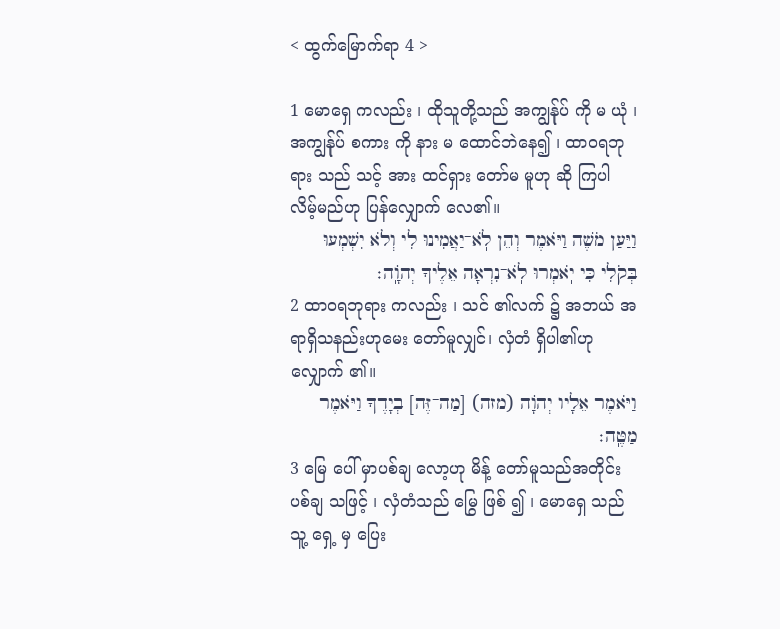< ထွက်မြောက်ရာ 4 >

1 မောရှေ ကလည်း ၊ ထိုသူတို့သည် အကျွန်ုပ် ကို မ ယုံ ၊ အကျွန်ုပ် စကား ကို နား မ ထောင်ဘဲနေ၍ ၊ ထာဝရဘုရား သည် သင့် အား ထင်ရှား တော်မ မူဟု ဆို ကြပါ လိမ့်မည်ဟု ပြန်လျှောက် လေ၏။
וַיַּעַן מֹשֶׁה וַיֹּאמֶר וְהֵן לֹֽא־יַאֲמִינוּ לִי וְלֹא יִשְׁמְעוּ בְּקֹלִי כִּי יֹֽאמְרוּ לֹֽא־נִרְאָה אֵלֶיךָ יְהֹוָֽה׃
2 ထာဝရဘုရား ကလည်း ၊ သင် ၏လက် ၌ အဘယ် အရာရှိသနည်းဟုမေး တော်မူလျှင်၊ လှံတံ ရှိပါ၏ဟု လျှောက် ၏။
וַיֹּאמֶר אֵלָיו יְהֹוָה (מזה) [מַה־זֶּה] בְיָדֶךָ וַיֹּאמֶר מַטֶּֽה׃
3 မြေ ပေါ် မှာပစ်ချ လော့ဟု မိန့် တော်မူသည်အတိုင်း ပစ်ချ သဖြင့် ၊ လှံတံသည် မြွေ ဖြစ် ၍ ၊ မောရှေ သည် သူ့ ရှေ့ မှ ပြေး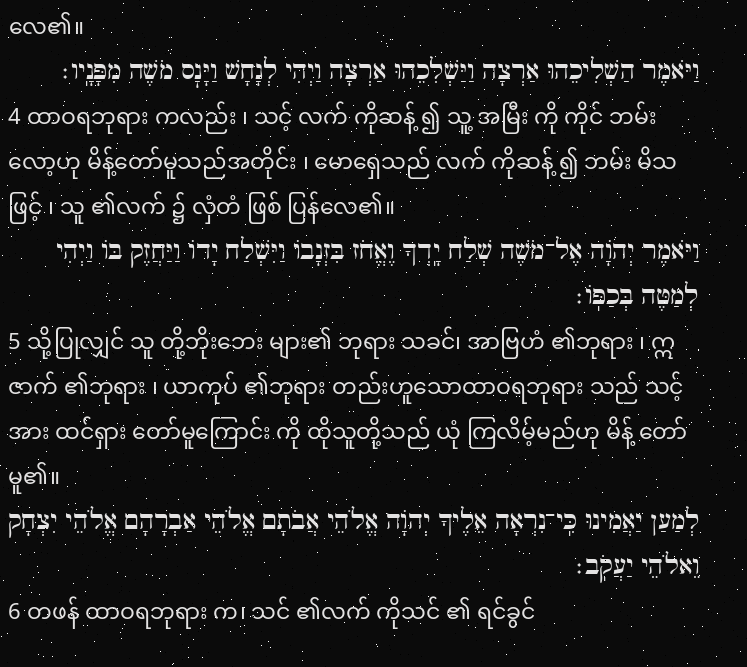လေ၏။
וַיֹּאמֶר הַשְׁלִיכֵהוּ אַרְצָה וַיַּשְׁלִכֵהוּ אַרְצָה וַיְהִי לְנָחָשׁ וַיָּנׇס מֹשֶׁה מִפָּנָֽיו׃
4 ထာဝရဘုရား ကလည်း ၊ သင့် လက် ကိုဆန့် ၍ သူ့ အမြီး ကို ကိုင် ဘမ်းလော့ဟု မိန့်တော်မူသည်အတိုင်း ၊ မောရှေသည် လက် ကိုဆန့် ၍ ဘမ်း မိသဖြင့် ၊ သူ ၏လက် ၌ လှံတံ ဖြစ် ပြန်လေ၏။
וַיֹּאמֶר יְהֹוָה אֶל־מֹשֶׁה שְׁלַח יָֽדְךָ וֶאֱחֹז בִּזְנָבוֹ וַיִּשְׁלַח יָדוֹ וַיַּחֲזֶק בּוֹ וַיְהִי לְמַטֶּה בְּכַפּֽוֹ׃
5 သို့ပြုလျှင် သူ တို့ဘိုးဘေး များ၏ ဘုရား သခင်၊ အာဗြဟံ ၏ဘုရား ၊ ဣဇာက် ၏ဘုရား ၊ ယာကုပ် ၏ဘုရား တည်းဟူသောထာဝရဘုရား သည် သင့် အား ထင်ရှား တော်မူကြောင်း ကို ထိုသူတို့သည် ယုံ ကြလိမ့်မည်ဟု မိန့် တော်မူ၏။
לְמַעַן יַאֲמִינוּ כִּֽי־נִרְאָה אֵלֶיךָ יְהֹוָה אֱלֹהֵי אֲבֹתָם אֱלֹהֵי אַבְרָהָם אֱלֹהֵי יִצְחָק וֵאלֹהֵי יַעֲקֹֽב׃
6 တဖန် ထာဝရဘုရား က၊ သင် ၏လက် ကိုသင် ၏ ရင်ခွင်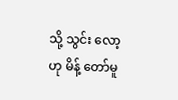သို့ သွင်း လော့ဟု မိန့် တော်မူ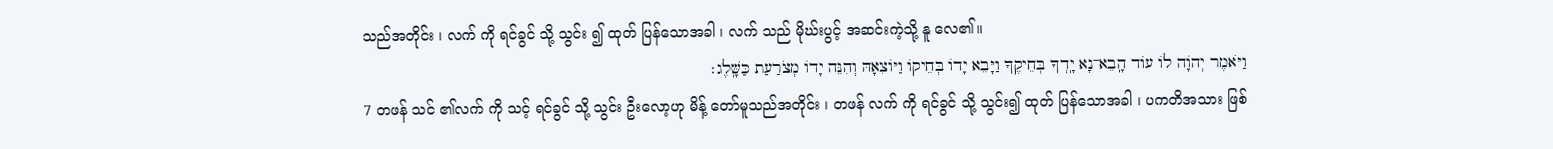သည်အတိုင်း ၊ လက် ကို ရင်ခွင် သို့ သွင်း ၍ ထုတ် ပြန်သောအခါ ၊ လက် သည် မိုဃ်းပွင့် အဆင်းကဲ့သို့ နူ လေ၏။
וַיֹּאמֶר יְהֹוָה לוֹ עוֹד הָֽבֵא־נָא יָֽדְךָ בְּחֵיקֶךָ וַיָּבֵא יָדוֹ בְּחֵיקוֹ וַיּוֹצִאָהּ וְהִנֵּה יָדוֹ מְצֹרַעַת כַּשָּֽׁלֶג׃
7 တဖန် သင် ၏လက် ကို သင့် ရင်ခွင် သို့ သွင်း ဦးလော့ဟု မိန့် တော်မူသည်အတိုင်း ၊ တဖန် လက် ကို ရင်ခွင် သို့ သွင်း၍ ထုတ် ပြန်သောအခါ ၊ ပကတိအသား ဖြစ်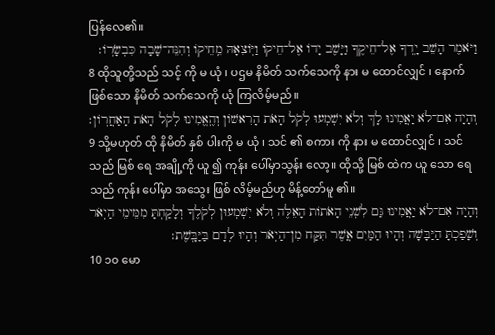ပြန်လေ၏။
וַיֹּאמֶר הָשֵׁב יָֽדְךָ אֶל־חֵיקֶךָ וַיָּשֶׁב יָדוֹ אֶל־חֵיקוֹ וַיּֽוֹצִאָהּ מֵֽחֵיקוֹ וְהִנֵּה־שָׁבָה כִּבְשָׂרֽוֹ׃
8 ထိုသူတို့သည် သင့် ကို မ ယုံ ၊ ပဌမ နိမိတ် သက်သေကို နား မ ထောင်လျှင် ၊ နောက် ဖြစ်သော နိမိတ် သက်သေကို ယုံ ကြလိမ့်မည်။
וְהָיָה אִם־לֹא יַאֲמִינוּ לָךְ וְלֹא יִשְׁמְעוּ לְקֹל הָאֹת הָרִאשׁוֹן וְהֶֽאֱמִינוּ לְקֹל הָאֹת הָאַחֲרֽוֹן׃
9 သို့မဟုတ် ထို နိမိတ် နှစ် ပါးကို မ ယုံ ၊ သင် ၏ စကား ကို နား မ ထောင်လျှင် ၊ သင်သည် မြစ် ရေ အချို့ကို ယူ ၍ ကုန်း ပေါ်မှာသွန်း လော့။ ထိုသို့ မြစ် ထဲက ယူ သော ရေ သည် ကုန်း ပေါ်မှာ အသွေး ဖြစ် လိမ့်မည်ဟု မိန့်တော်မူ ၏။
וְהָיָה אִם־לֹא יַאֲמִינוּ גַּם לִשְׁנֵי הָאֹתוֹת הָאֵלֶּה וְלֹא יִשְׁמְעוּן לְקֹלֶךָ וְלָקַחְתָּ מִמֵּימֵי הַיְאֹר וְשָׁפַכְתָּ הַיַּבָּשָׁה וְהָיוּ הַמַּיִם אֲשֶׁר תִּקַּח מִן־הַיְאֹר וְהָיוּ לְדָם בַּיַּבָּֽשֶׁת׃
10 ၁၀ မော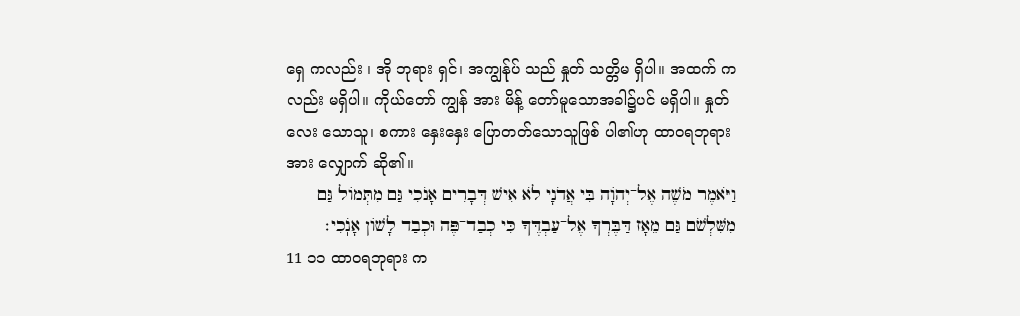ရှေ ကလည်း ၊ အို ဘုရား ရှင်၊ အကျွန်ုပ် သည် နှုတ် သတ္တိမ ရှိပါ။ အထက် ကလည်း မရှိပါ။ ကိုယ်တော် ကျွန် အား မိန့် တော်မူသောအခါ၌ပင် မရှိပါ။ နှုတ် လေး သောသူ၊ စကား နှေးနှေး ပြောတတ်သောသူဖြစ် ပါ၏ဟု ထာဝရဘုရား အား လျှောက် ဆို၏။
וַיֹּאמֶר מֹשֶׁה אֶל־יְהֹוָה בִּי אֲדֹנָי לֹא אִישׁ דְּבָרִים אָנֹכִי גַּם מִתְּמוֹל גַּם מִשִּׁלְשֹׁם גַּם מֵאָז דַּבֶּרְךָ אֶל־עַבְדֶּךָ כִּי כְבַד־פֶּה וּכְבַד לָשׁוֹן אָנֹֽכִי׃
11 ၁၁ ထာဝရဘုရား က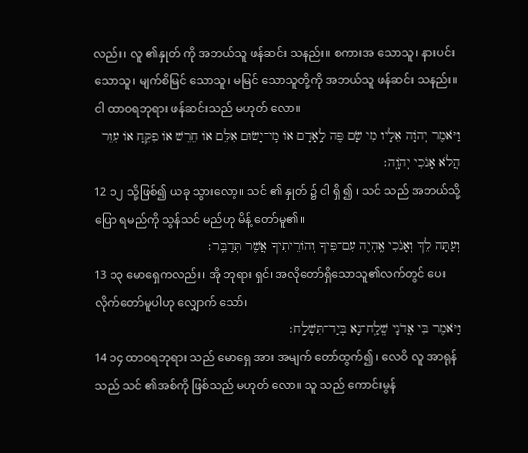လည်း၊ လူ ၏နှုတ် ကို အဘယ်သူ ဖန်ဆင်း သနည်း။ စကားအ သောသူ၊ နားပင်း သောသူ၊ မျက်စိမြင် သောသူ၊ မမြင် သောသူတို့ကို အဘယ်သူ ဖန်ဆင်း သနည်း။ ငါ ထာဝရဘုရား ဖန်ဆင်းသည် မဟုတ် လော။
וַיֹּאמֶר יְהֹוָה אֵלָיו מִי שָׂם פֶּה לָֽאָדָם אוֹ מִֽי־יָשׂוּם אִלֵּם אוֹ חֵרֵשׁ אוֹ פִקֵּחַ אוֹ עִוֵּר הֲלֹא אָנֹכִי יְהֹוָֽה׃
12 ၁၂ သို့ဖြစ်၍ ယခု သွားလော့။ သင် ၏ နှုတ် ၌ ငါ ရှိ ၍ ၊ သင် သည် အဘယ်သို့ ပြော ရမည်ကို သွန်သင် မည်ဟု မိန့် တော်မူ၏။
וְעַתָּה לֵךְ וְאָנֹכִי אֶֽהְיֶה עִם־פִּיךָ וְהוֹרֵיתִיךָ אֲשֶׁר תְּדַבֵּֽר׃
13 ၁၃ မောရှေကလည်း၊ အို ဘုရား ရှင်၊ အလိုတော်ရှိသောသူ၏လက်တွင် ပေး လိုက်တော်မူပါဟု လျှောက် သော်၊
וַיֹּאמֶר בִּי אֲדֹנָי שְֽׁלַֽח־נָא בְּיַד־תִּשְׁלָֽח׃
14 ၁၄ ထာဝရဘုရား သည် မောရှေ အား အမျက် တော်ထွက်၍ ၊ လေဝိ လူ အာရုန် သည် သင် ၏အစ်ကို ဖြစ်သည် မဟုတ် လော။ သူ သည် ကောင်းမွန်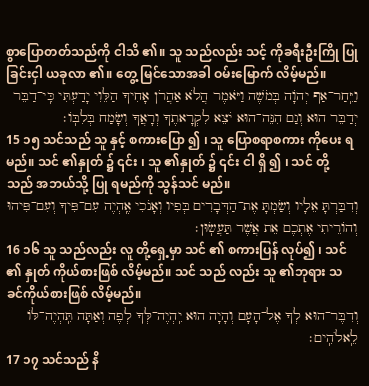စွာပြောတတ်သည်ကို ငါသိ ၏။ သူ သည်လည်း သင့် ကိုခရီးဦးကြို ပြုခြင်းငှါ ယခုလာ ၏။ တွေ့ မြင်သောအခါ ဝမ်းမြောက် လိမ့်မည်။
וַיִּֽחַר־אַף יְהֹוָה בְּמֹשֶׁה וַיֹּאמֶר הֲלֹא אַהֲרֹן אָחִיךָ הַלֵּוִי יָדַעְתִּי כִּֽי־דַבֵּר יְדַבֵּר הוּא וְגַם הִנֵּה־הוּא יֹצֵא לִקְרָאתֶךָ וְרָאֲךָ וְשָׂמַח בְּלִבּֽוֹ׃
15 ၁၅ သင်သည် သူ နှင့် စကားပြော ၍ ၊ သူ ပြောစရာစကား ကိုပေး ရမည်။ သင် ၏နှုတ် ၌ ၎င်း ၊ သူ ၏နှုတ် ၌ ၎င်း ငါ ရှိ ၍ ၊ သင် တို့သည် အဘယ်သို့ ပြု ရမည်ကို သွန်သင် မည်။
וְדִבַּרְתָּ אֵלָיו וְשַׂמְתָּ אֶת־הַדְּבָרִים בְּפִיו וְאָנֹכִי אֶֽהְיֶה עִם־פִּיךָ וְעִם־פִּיהוּ וְהוֹרֵיתִי אֶתְכֶם אֵת אֲשֶׁר תַּעֲשֽׂוּן׃
16 ၁၆ သူ သည်လည်း လူ တို့ရှေ့မှာ သင် ၏ စကားပြန် လုပ်၍ ၊ သင် ၏ နှုတ် ကိုယ်စားဖြစ် လိမ့်မည်။ သင် သည် လည်း သူ ၏ဘုရား သခင်ကိုယ်စားဖြစ် လိမ့်မည်။
וְדִבֶּר־הוּא לְךָ אֶל־הָעָם וְהָיָה הוּא יִֽהְיֶה־לְּךָ לְפֶה וְאַתָּה תִּֽהְיֶה־לּוֹ לֵֽאלֹהִֽים׃
17 ၁၇ သင်သည် နိ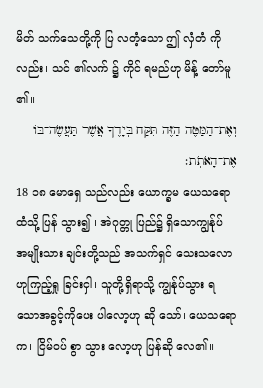မိတ် သက်သေတို့ကို ပြ လတံ့သော ဤ လှံတံ ကိုလည်း၊ သင် ၏လက် ၌ ကိုင် ရမည်ဟု မိန့် တော်မူ ၏။
וְאֶת־הַמַּטֶּה הַזֶּה תִּקַּח בְּיָדֶךָ אֲשֶׁר תַּעֲשֶׂה־בּוֹ אֶת־הָאֹתֹֽת׃
18 ၁၈ မောရှေ သည်လည်း ယောက္ခမ ယေသရော ထံသို့ ပြန် သွား၍ ၊ အဲဂုတ္တု ပြည်၌ ရှိသောကျွန်ုပ် အမျိုးသား ချင်းတို့သည် အသက်ရှင် သေးသလောဟုကြည့်ရှု ခြင်းငှါ၊ သူတို့ရှိရာသို့ ကျွန်ုပ်သွား ရသောအခွင့်ကိုပေး ပါလော့ဟု ဆို သော်၊ ယေသရော က၊ ငြိမ်ဝပ် စွာ သွား လော့ဟု ပြန်ဆို လေ၏။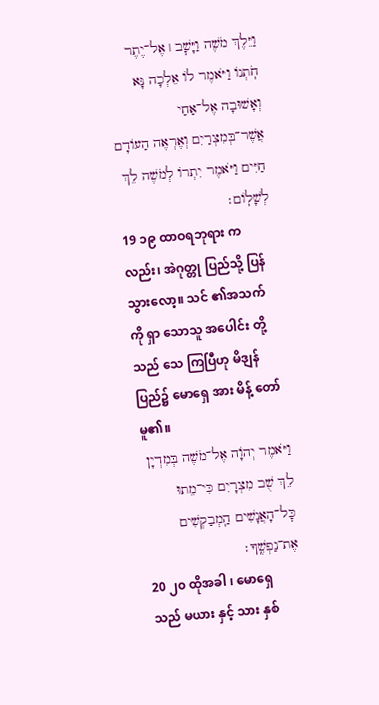וַיֵּלֶךְ מֹשֶׁה וַיָּשׇׁב ׀ אֶל־יֶתֶר חֹֽתְנוֹ וַיֹּאמֶר לוֹ אֵלְכָה נָּא וְאָשׁוּבָה אֶל־אַחַי אֲשֶׁר־בְּמִצְרַיִם וְאֶרְאֶה הַעוֹדָם חַיִּים וַיֹּאמֶר יִתְרוֹ לְמֹשֶׁה לֵךְ לְשָׁלֽוֹם׃
19 ၁၉ ထာဝရဘုရား ကလည်း၊ အဲဂုတ္တု ပြည်သို့ ပြန် သွားလော့။ သင် ၏အသက် ကို ရှာ သောသူ အပေါင်း တို့သည် သေ ကြပြီဟု မိဒျန် ပြည်၌ မောရှေ အား မိန့် တော်မူ၏။
וַיֹּאמֶר יְהֹוָה אֶל־מֹשֶׁה בְּמִדְיָן לֵךְ שֻׁב מִצְרָיִם כִּי־מֵתוּ כׇּל־הָאֲנָשִׁים הַֽמְבַקְשִׁים אֶת־נַפְשֶֽׁךָ׃
20 ၂၀ ထိုအခါ ၊ မောရှေ သည် မယား နှင့် သား နှစ်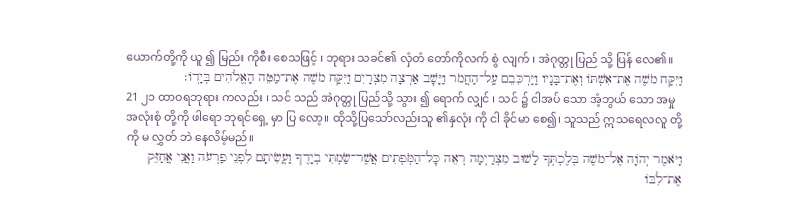ယောက်တို့ကို ယူ ၍ မြည်း ကိုစီး စေသဖြင့် ၊ ဘုရား သခင်၏ လှံတံ တော်ကိုလက် စွဲ လျက် ၊ အဲဂုတ္တု ပြည် သို့ ပြန် လေ၏။
וַיִּקַּח מֹשֶׁה אֶת־אִשְׁתּוֹ וְאֶת־בָּנָיו וַיַּרְכִּבֵם עַֽל־הַחֲמֹר וַיָּשׇׁב אַרְצָה מִצְרָיִם וַיִּקַּח מֹשֶׁה אֶת־מַטֵּה הָאֱלֹהִים בְּיָדֽוֹ׃
21 ၂၁ ထာဝရဘုရား ကလည်း ၊ သင် သည် အဲဂုတ္တု ပြည်သို့ သွား ၍ ရောက် လျှင် ၊ သင် ၌ ငါအပ် သော အံ့ဘွယ် သော အမှုအလုံးစုံ တို့ကို ဖါရော ဘုရင်ရှေ့ မှာ ပြ လော့။ ထိုသို့ပြသော်လည်းသူ ၏နှလုံး ကို ငါ ခိုင်မာ စေ၍၊ သူသည် ဣသရေလလူ တို့ကို မ လွှတ် ဘဲ နေလိမ့်မည်။
וַיֹּאמֶר יְהֹוָה אֶל־מֹשֶׁה בְּלֶכְתְּךָ לָשׁוּב מִצְרַיְמָה רְאֵה כׇּל־הַמֹּֽפְתִים אֲשֶׁר־שַׂמְתִּי בְיָדֶךָ וַעֲשִׂיתָם לִפְנֵי פַרְעֹה וַאֲנִי אֲחַזֵּק אֶת־לִבּוֹ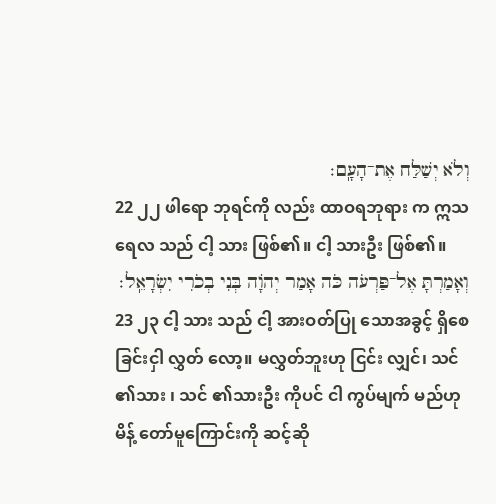וְלֹא יְשַׁלַּח אֶת־הָעָֽם׃
22 ၂၂ ဖါရော ဘုရင်ကို လည်း ထာဝရဘုရား က ဣသရေလ သည် ငါ့ သား ဖြစ်၏။ ငါ့ သားဦး ဖြစ်၏။
וְאָמַרְתָּ אֶל־פַּרְעֹה כֹּה אָמַר יְהֹוָה בְּנִי בְכֹרִי יִשְׂרָאֵֽל׃
23 ၂၃ ငါ့ သား သည် ငါ့ အားဝတ်ပြု သောအခွင့် ရှိစေခြင်းငှါ လွှတ် လော့။ မလွှတ်ဘူးဟု ငြင်း လျှင်၊ သင် ၏သား ၊ သင် ၏သားဦး ကိုပင် ငါ ကွပ်မျက် မည်ဟု မိန့် တော်မူကြောင်းကို ဆင့်ဆို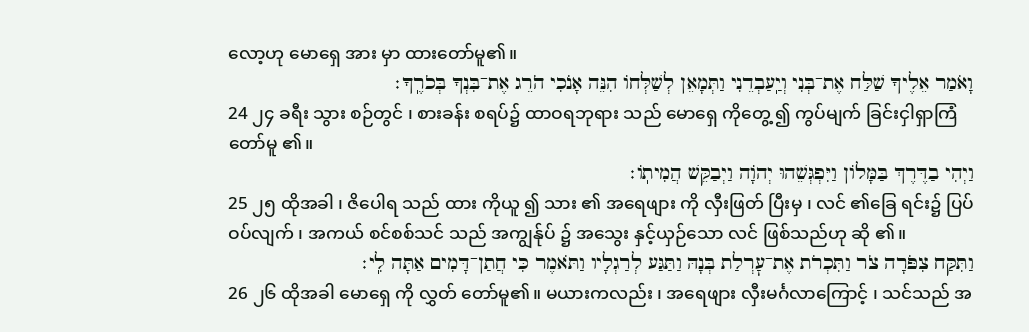လော့ဟု မောရှေ အား မှာ ထားတော်မူ၏။
וָאֹמַר אֵלֶיךָ שַׁלַּח אֶת־בְּנִי וְיַֽעַבְדֵנִי וַתְּמָאֵן לְשַׁלְּחוֹ הִנֵּה אָנֹכִי הֹרֵג אֶת־בִּנְךָ בְּכֹרֶֽךָ׃
24 ၂၄ ခရီး သွား စဉ်တွင် ၊ စားခန်း စရပ်၌ ထာဝရဘုရား သည် မောရှေ ကိုတွေ့ ၍ ကွပ်မျက် ခြင်းငှါရှာကြံ တော်မူ ၏။
וַיְהִי בַדֶּרֶךְ בַּמָּלוֹן וַיִּפְגְּשֵׁהוּ יְהֹוָה וַיְבַקֵּשׁ הֲמִיתֽוֹ׃
25 ၂၅ ထိုအခါ ၊ ဇိပေါရ သည် ထား ကိုယူ ၍ သား ၏ အရေဖျား ကို လှီးဖြတ် ပြီးမှ ၊ လင် ၏ခြေ ရင်း၌ ပြပ်ဝပ်လျက် ၊ အကယ် စင်စစ်သင် သည် အကျွန်ုပ် ၌ အသွေး နှင့်ယှဉ်သော လင် ဖြစ်သည်ဟု ဆို ၏။
וַתִּקַּח צִפֹּרָה צֹר וַתִּכְרֹת אֶת־עׇרְלַת בְּנָהּ וַתַּגַּע לְרַגְלָיו וַתֹּאמֶר כִּי חֲתַן־דָּמִים אַתָּה לִֽי׃
26 ၂၆ ထိုအခါ မောရှေ ကို လွှတ် တော်မူ၏။ မယားကလည်း ၊ အရေဖျား လှီးမင်္ဂလာကြောင့် ၊ သင်သည် အ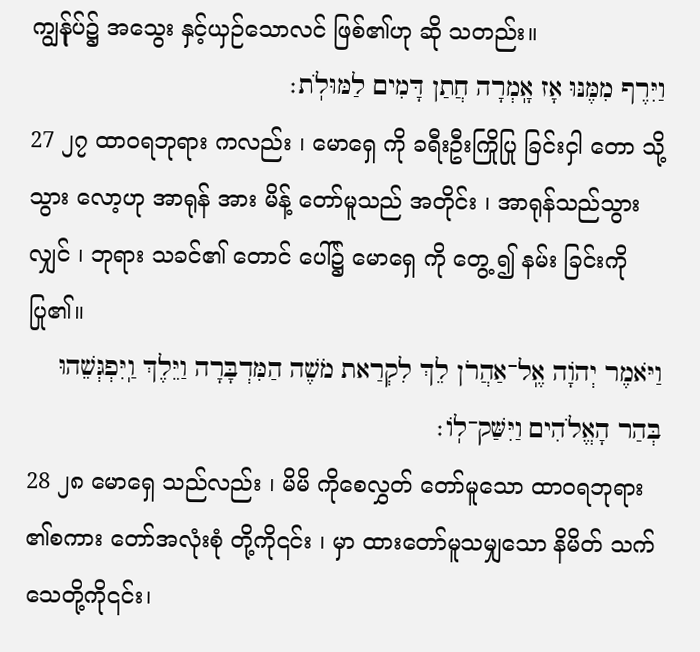ကျွန်ုပ်၌ အသွေး နှင့်ယှဉ်သောလင် ဖြစ်၏ဟု ဆို သတည်း။
וַיִּרֶף מִמֶּנּוּ אָז אָֽמְרָה חֲתַן דָּמִים לַמּוּלֹֽת׃
27 ၂၇ ထာဝရဘုရား ကလည်း ၊ မောရှေ ကို ခရီးဦးကြိုပြု ခြင်းငှါ တော သို့သွား လော့ဟု အာရုန် အား မိန့် တော်မူသည် အတိုင်း ၊ အာရုန်သည်သွား လျှင် ၊ ဘုရား သခင်၏ တောင် ပေါ်၌ မောရှေ ကို တွေ့ ၍ နမ်း ခြင်းကို ပြု၏။
וַיֹּאמֶר יְהֹוָה אֶֽל־אַהֲרֹן לֵךְ לִקְרַאת מֹשֶׁה הַמִּדְבָּרָה וַיֵּלֶךְ וַֽיִּפְגְּשֵׁהוּ בְּהַר הָאֱלֹהִים וַיִּשַּׁק־לֽוֹ׃
28 ၂၈ မောရှေ သည်လည်း ၊ မိမိ ကိုစေလွှတ် တော်မူသော ထာဝရဘုရား ၏စကား တော်အလုံးစုံ တို့ကို၎င်း ၊ မှာ ထားတော်မူသမျှသော နိမိတ် သက်သေတို့ကို၎င်း၊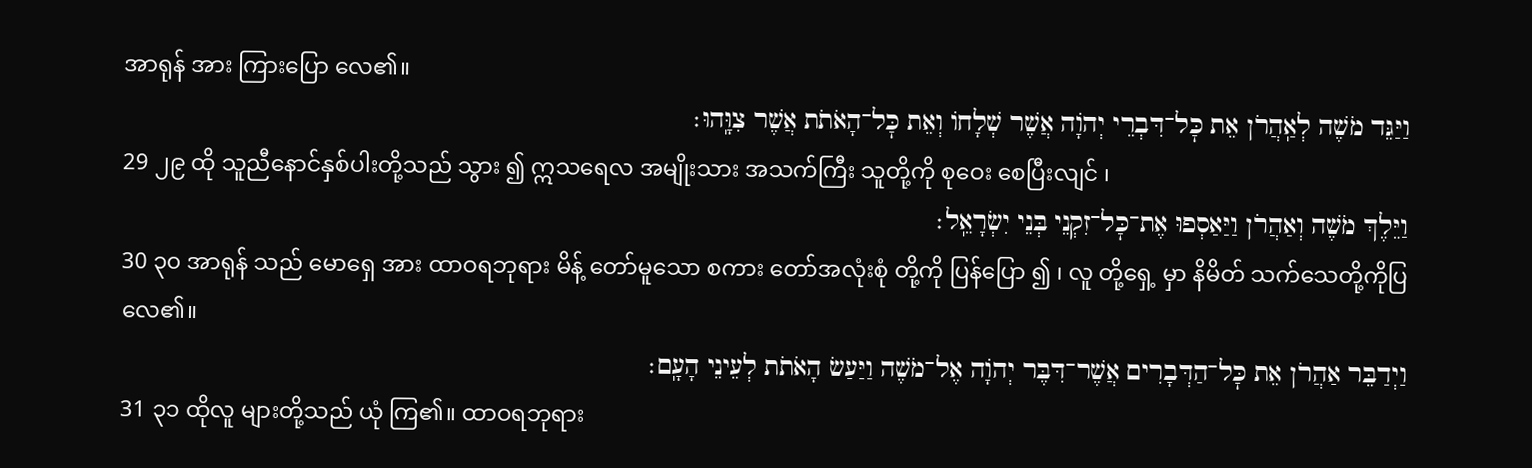အာရုန် အား ကြားပြော လေ၏။
וַיַּגֵּד מֹשֶׁה לְאַֽהֲרֹן אֵת כׇּל־דִּבְרֵי יְהֹוָה אֲשֶׁר שְׁלָחוֹ וְאֵת כׇּל־הָאֹתֹת אֲשֶׁר צִוָּֽהוּ׃
29 ၂၉ ထို သူညီနောင်နှစ်ပါးတို့သည် သွား ၍ ဣသရေလ အမျိုးသား အသက်ကြီး သူတို့ကို စုဝေး စေပြီးလျင် ၊
וַיֵּלֶךְ מֹשֶׁה וְאַהֲרֹן וַיַּאַסְפוּ אֶת־כׇּל־זִקְנֵי בְּנֵי יִשְׂרָאֵֽל׃
30 ၃၀ အာရုန် သည် မောရှေ အား ထာဝရဘုရား မိန့် တော်မူသော စကား တော်အလုံးစုံ တို့ကို ပြန်ပြော ၍ ၊ လူ တို့ရှေ့ မှာ နိမိတ် သက်သေတို့ကိုပြ လေ၏။
וַיְדַבֵּר אַהֲרֹן אֵת כׇּל־הַדְּבָרִים אֲשֶׁר־דִּבֶּר יְהֹוָה אֶל־מֹשֶׁה וַיַּעַשׂ הָאֹתֹת לְעֵינֵי הָעָֽם׃
31 ၃၁ ထိုလူ များတို့သည် ယုံ ကြ၏။ ထာဝရဘုရား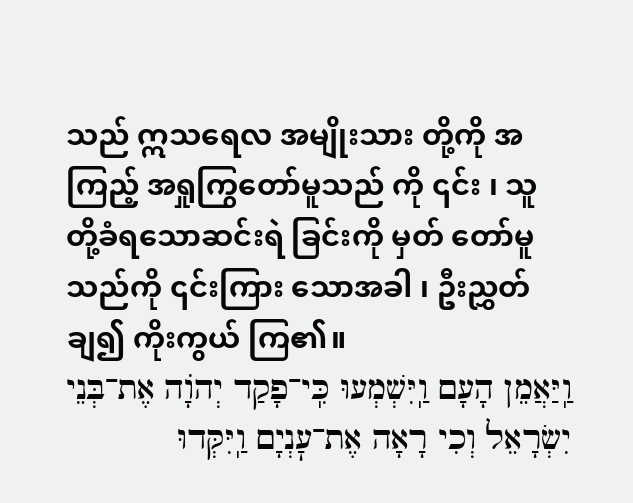သည် ဣသရေလ အမျိုးသား တို့ကို အကြည့် အရှုကြွတော်မူသည် ကို ၎င်း ၊ သူ တို့ခံရသောဆင်းရဲ ခြင်းကို မှတ် တော်မူသည်ကို ၎င်းကြား သောအခါ ၊ ဦးညွှတ် ချ၍ ကိုးကွယ် ကြ၏။
וַֽיַּאֲמֵן הָעָם וַֽיִּשְׁמְעוּ כִּֽי־פָקַד יְהֹוָה אֶת־בְּנֵי יִשְׂרָאֵל וְכִי רָאָה אֶת־עׇנְיָם וַֽיִּקְּדוּ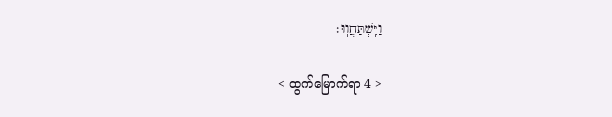וַיִּֽשְׁתַּחֲוֽוּ׃

< ထွက်မြောက်ရာ 4 >